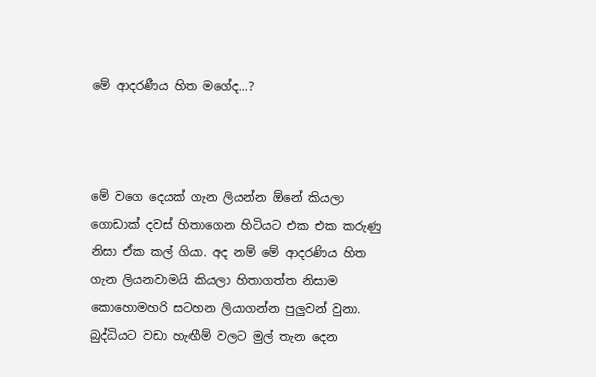මේ ආදරණීය හිත මගේද...?



මේ වගෙ දෙයක් ගැන ලියන්න ඕනේ කියලා ගොඩාක් දවස් හිතාගෙන හිටියට එක එක කරුණු නිසා ඒක කල් ගියා. අද නම් මේ ආදරණිය හිත ගැන ලියනවාමයි කියලා හිතාගත්ත නිසාම කොහොමහරි සටහන ලියාගන්න පුලුවන් වුනා. බුද්ධියට වඩා හැඟීම් වලට මුල් තැන දෙන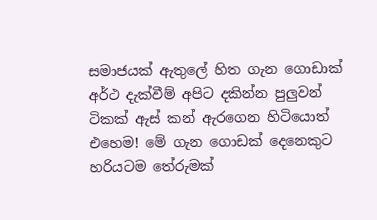සමාජයක් ඇතුලේ හිත ගැන ගොඩාක් අර්ථ දැක්වීම් අපිට දකින්න පුලුවන් ටිකක් ඇස් කන් ඇරගෙන හිටියොත් එහෙම! මේ ගැන ගොඩක් දෙනෙකුට හරියටම තේරුමක්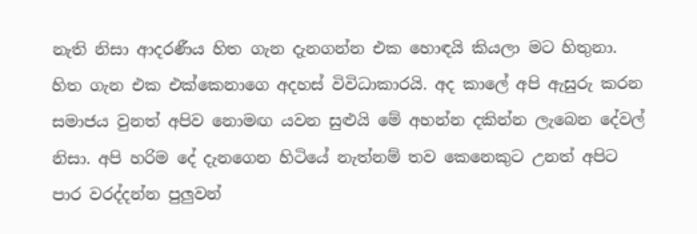නැති නිසා ආදරණීය හිත ගැන දැනගන්න එක හොඳයි කියලා මට හිතුනා. හිත ගැන එක එක්කෙනාගෙ අදහස් විවිධාකාරයි. අද කාලේ අපි ඇසුරු කරන සමාජය වුනත් අපිව නොමඟ යවන සුළුයි මේ අහන්න දකින්න ලැබෙන දේවල් නිසා. අපි හරිම දේ දැනගෙන හිටියේ නැත්නම් තව කෙනෙකුට උනත් අපිට පාර වරද්දන්න පුලුවන්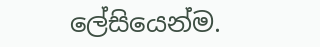ලේසියෙන්ම.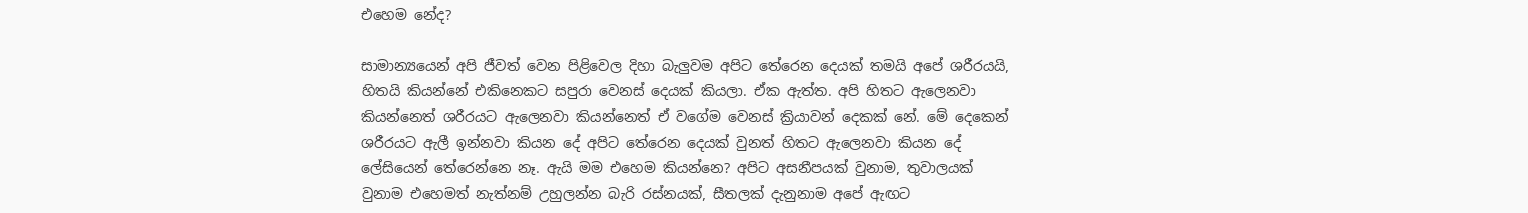එහෙම නේද?

සාමාන්‍යයෙන් අපි ජීවත් වෙන පිළිවෙල දිහා බැලුවම අපිට තේරෙන දෙයක් තමයි අපේ ශරීරයයි, හිතයි කියන්නේ එකිනෙකට සපුරා වෙනස් දෙයක් කියලා. ඒක ඇත්ත. අපි හිතට ඇලෙනවා කියන්නෙත් ශරීරයට ඇලෙනවා කියන්නෙත් ඒ වගේම වෙනස් ක්‍රියාවන් දෙකක් නේ. මේ දෙකෙන් ශරීරයට ඇලී ඉන්නවා කියන දේ අපිට තේරෙන දෙයක් වුනත් හිතට ඇලෙනවා කියන දේ ලේසියෙන් තේරෙන්නෙ නෑ. ඇයි මම එහෙම කියන්නෙ? අපිට අසනීපයක් වුනාම, තුවාලයක් වුනාම එහෙමත් නැත්නම් උහුලන්න බැරි රස්නයක්, සීතලක් දැනුනාම අපේ ඇඟට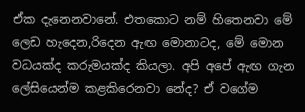ඒක දැනෙනවානේ. එතකොට නම් හිතෙනවා මේ ලෙඩ හැදෙන,රිදෙන ඇඟ මොනාටද, මේ මොන වධයක්ද කරුමයක්ද කියලා. අපි අපේ ඇඟ ගැන ලේසියෙන්ම කළකිරෙනවා නේද? ඒ වගේම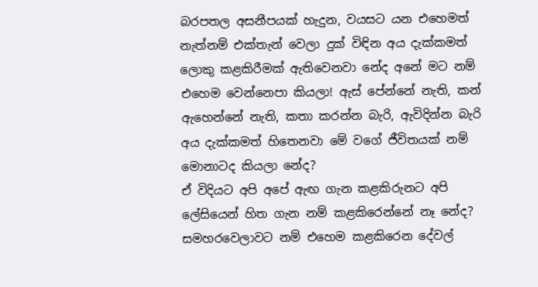බරපතල අසනීපයක් හැදුන, වයසට යන එහෙමත් නැත්නම් එක්තැන් වෙලා දුක් විඳින අය දැක්කමත් ලොකු කළකිරීමක් ඇතිවෙනවා නේද අනේ මට නම් එහෙම වෙන්නෙපා කියලා! ඇස් පේන්නේ නැති, කන් ඇහෙන්නේ නැති, කතා කරන්න බැරි, ඇවිදින්න බැරි අය දැක්කමත් හිතෙනවා මේ වගේ ජීවිතයක් නම් මොනාටද කියලා නේද?
ඒ විදියට අපි අපේ ඇඟ ගැන කළකිරුනට අපි ලේසියෙන් හිත ගැන නම් කළකිරෙන්නේ නෑ නේද? සමහරවෙලාවට නම් එහෙම කළකිරෙන දේවල්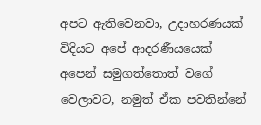අපට ඇතිවෙනවා, උදාහරණයක් විදියට අපේ ආදරණීයයෙක් අපෙන් සමුගත්තොත් වගේ වෙලාවට, නමුත් ඒක පවතින්නේ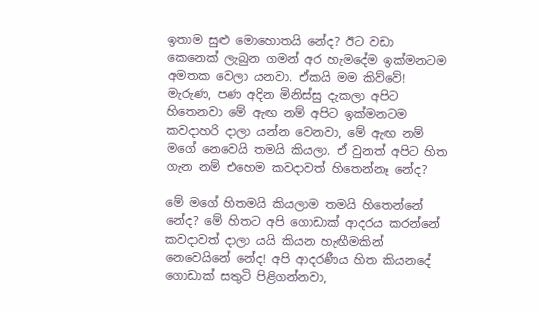ඉතාම සුළු මොහොතයි නේද? ඊට වඩා කෙනෙක් ලැබුන ගමන් අර හැමදේම ඉක්මනටම අමතක වෙලා යනවා. ඒකයි මම කිව්වේ! මැරුණ, පණ අදින මිනිස්සු දැකලා අපිට හිතෙනවා මේ ඇඟ නම් අපිට ඉක්මනටම කවදාහරි දාලා යන්න වෙනවා, මේ ඇඟ නම් මගේ නෙවෙයි තමයි කියලා. ඒ වුනත් අපිට හිත ගැන නම් එහෙම කවදාවත් හිතෙන්නෑ නේද?

මේ මගේ හිතමයි කියලාම තමයි හිතෙන්නේ නේද? මේ හිතට අපි ගොඩාක් ආදරය කරන්නේ කවදාවත් දාලා යයි කියන හැඟීමකින් නෙවෙයිනේ නේද! අපි ආදරණීය හිත කියනදේ ගොඩාක් සතුටි පිළිගන්නවා,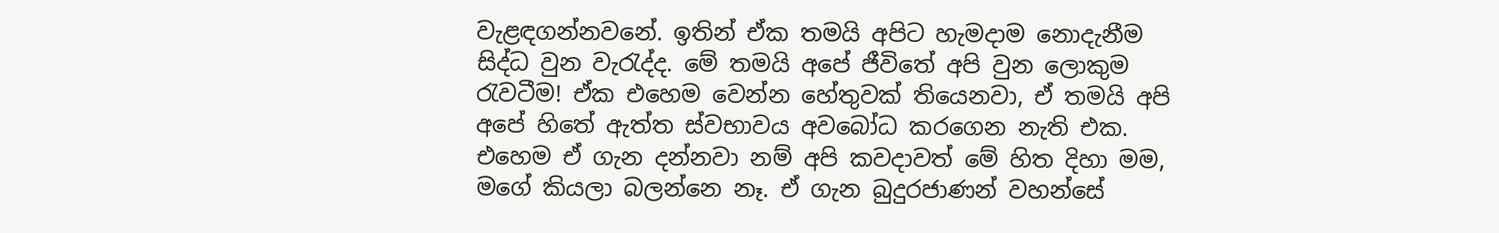වැළඳගන්නවනේ. ඉතින් ඒක තමයි අපිට හැමදාම නොදැනීම සිද්ධ වුන වැරැද්ද. මේ තමයි අපේ ජීවිතේ අපි වුන ලොකුම රැවටීම! ඒක එහෙම වෙන්න හේතුවක් තියෙනවා, ඒ තමයි අපි අපේ හිතේ ඇත්ත ස්වභාවය අවබෝධ කරගෙන නැති එක. එහෙම ඒ ගැන දන්නවා නම් අපි කවදාවත් මේ හිත දිහා මම, මගේ කියලා බලන්නෙ නෑ. ඒ ගැන බුදුරජාණන් වහන්සේ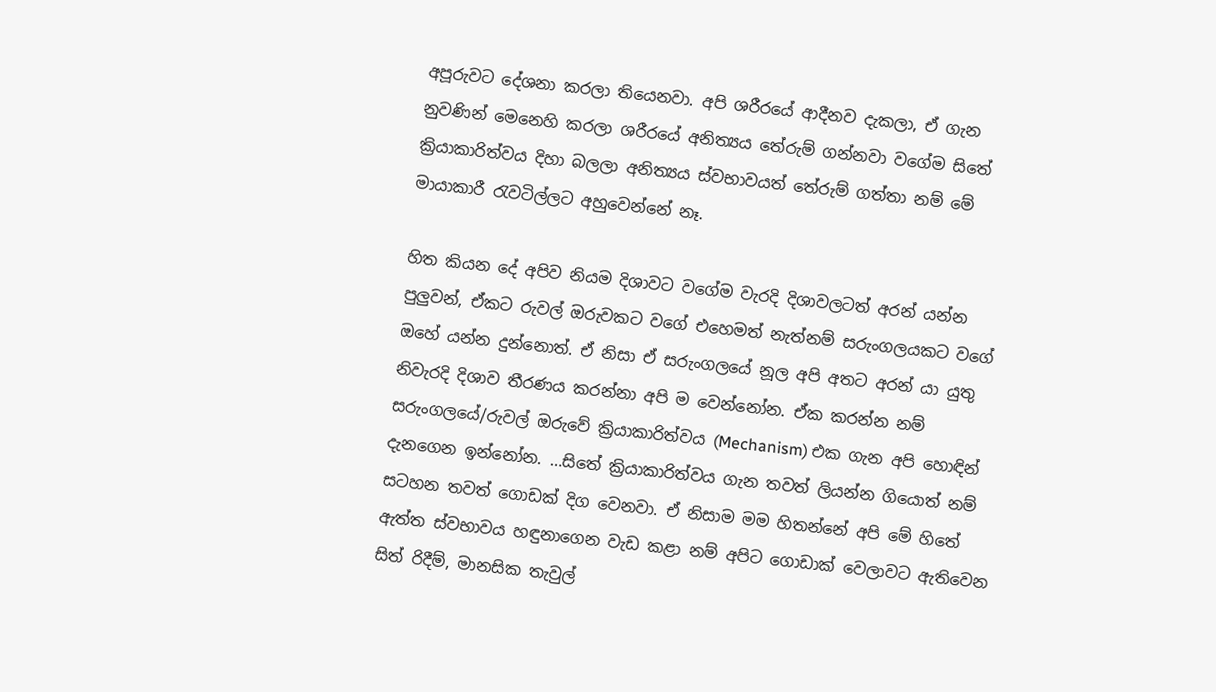අපූරුවට දේශනා කරලා තියෙනවා. අපි ශරීරයේ ආදීනව දැකලා, ඒ ගැන නුවණින් මෙනෙහි කරලා ශරීරයේ අනිත්‍යය තේරුම් ගන්නවා වගේම සිතේ ක්‍රියාකාරිත්වය දිහා බලලා අනිත්‍යය ස්වභාවයත් තේරුම් ගත්තා නම් මේ මායාකාරී රැවටිල්ලට අහුවෙන්නේ නෑ.

හිත කියන දේ අපිව නියම දිශාවට වගේම වැරදි දිශාවලටත් අරන් යන්න පුලුවන්, ඒකට රුවල් ඔරුවකට වගේ එහෙමත් නැත්නම් සරුංගලයකට වගේ ඔහේ යන්න දුන්නොත්. ඒ නිසා ඒ සරුංගලයේ නූල අපි අතට අරන් යා යුතු නිවැරදි දිශාව තීරණය කරන්නා අපි ම වෙන්නෝන. ඒක කරන්න නම් සරුංගලයේ/රුවල් ඔරුවේ ක්‍රියාකාරිත්වය (Mechanism) එක ගැන අපි හොඳින් දැනගෙන ඉන්නෝන. …සිතේ ක්‍රියාකාරිත්වය ගැන තවත් ලියන්න ගියොත් නම් සටහන තවත් ගොඩක් දිග වෙනවා. ඒ නිසාම මම හිතන්නේ අපි මේ හිතේ ඇත්ත ස්වභාවය හඳුනාගෙන වැඩ කළා නම් අපිට ගොඩාක් වෙලාවට ඇතිවෙන සිත් රිදීම්, මානසික තැවුල්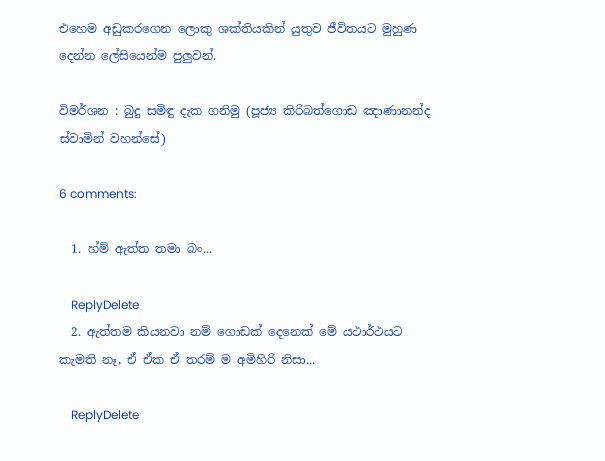එහෙම අඩුකරගෙන ලොකු ශක්තියකින් යුතුව ජීවිතයට මුහුණ දෙන්න ලේසියෙන්ම පුලුවන්.

විමර්ශන : බුදු සමිඳු දැක ගනිමු (පූජ්‍ය කිරිබත්ගොඩ ඤාණානන්ද ස්වාමින් වහන්සේ)

6 comments:

  1. හ්ම් ඇත්ත තමා බං...

    ReplyDelete
  2. ඇත්තම කියනවා නම් ගොඩක් දෙනෙක් මේ යථාර්ථයට කැමති නෑ, ඒ ඒක ඒ තරම් ම අමිහිරි නිසා...

    ReplyDelete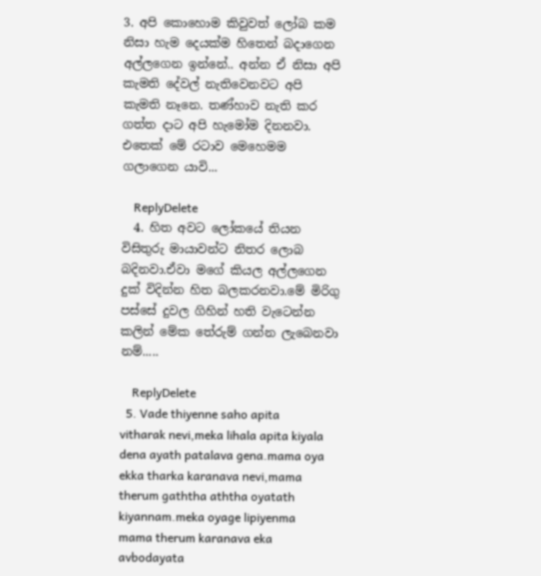3. අපි කොහොම කිවුවත් ලෝබ කම නිසා හැම දෙයක්ම හිතෙන් බදාගෙන අල්ලගෙන ඉන්නේ.. අන්න ඒ නිසා අපි කැමති දේවල් නැතිවෙනවට අපි කැමති නෑනෙ. තණ්හාව නැති කර ගත්ත දාට අපි හැමෝම දිනනවා. එතෙක් මේ රටාව මෙහෙමම ගලාගෙන යාවි...

    ReplyDelete
  4. හිත අවට ලෝකයේ තියන විසිතුරු මායාවන්ට නිතර ලොබ බදිනවා.ඒවා මගේ කියල අල්ලගෙන දුක් විදින්න හිත බලකරනවා.මේ මිරිගු පස්සේ දුවල ගිහින් හති වැටෙන්න කලින් මේක තේරුම් ගන්න ලැබෙනවා නම්.....

    ReplyDelete
  5. Vade thiyenne saho apita vitharak nevi,meka lihala apita kiyala dena ayath patalava gena.mama oya ekka tharka karanava nevi,mama therum gaththa aththa oyatath kiyannam.meka oyage lipiyenma mama therum karanava eka avbodayata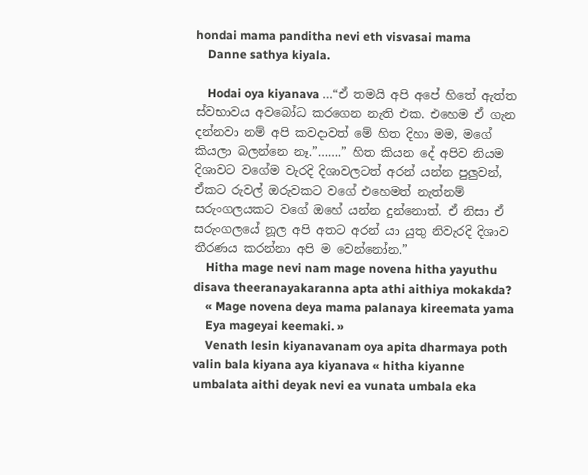hondai mama panditha nevi eth visvasai mama
    Danne sathya kiyala.

    Hodai oya kiyanava …“ඒ තමයි අපි අපේ හිතේ ඇත්ත ස්වභාවය අවබෝධ කරගෙන නැති එක. එහෙම ඒ ගැන දන්නවා නම් අපි කවදාවත් මේ හිත දිහා මම, මගේ කියලා බලන්නෙ නෑ.”…….” හිත කියන දේ අපිව නියම දිශාවට වගේම වැරදි දිශාවලටත් අරන් යන්න පුලුවන්, ඒකට රුවල් ඔරුවකට වගේ එහෙමත් නැත්නම් සරුංගලයකට වගේ ඔහේ යන්න දුන්නොත්. ඒ නිසා ඒ සරුංගලයේ නූල අපි අතට අරන් යා යුතු නිවැරදි දිශාව තීරණය කරන්නා අපි ම වෙන්නෝන.”
    Hitha mage nevi nam mage novena hitha yayuthu disava theeranayakaranna apta athi aithiya mokakda?
    « Mage novena deya mama palanaya kireemata yama
    Eya mageyai keemaki. »
    Venath lesin kiyanavanam oya apita dharmaya poth valin bala kiyana aya kiyanava « hitha kiyanne umbalata aithi deyak nevi ea vunata umbala eka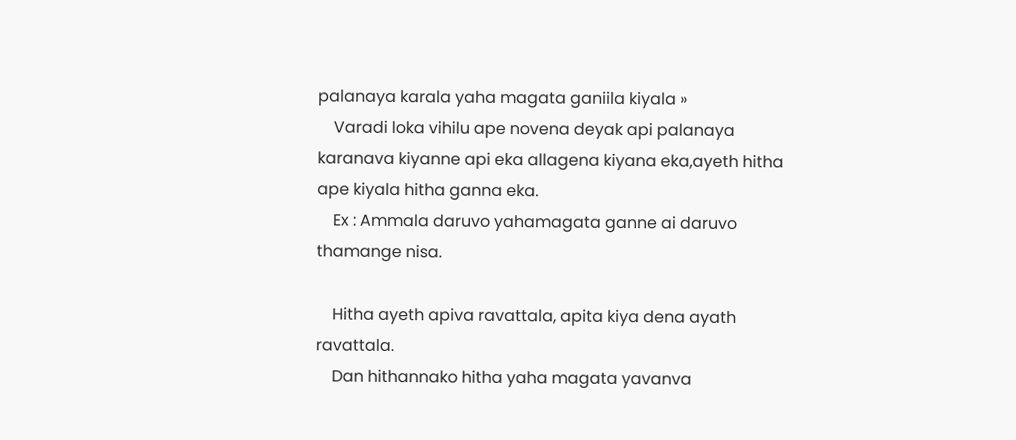palanaya karala yaha magata ganiila kiyala »
    Varadi loka vihilu ape novena deyak api palanaya karanava kiyanne api eka allagena kiyana eka,ayeth hitha ape kiyala hitha ganna eka.
    Ex : Ammala daruvo yahamagata ganne ai daruvo thamange nisa.

    Hitha ayeth apiva ravattala, apita kiya dena ayath ravattala.
    Dan hithannako hitha yaha magata yavanva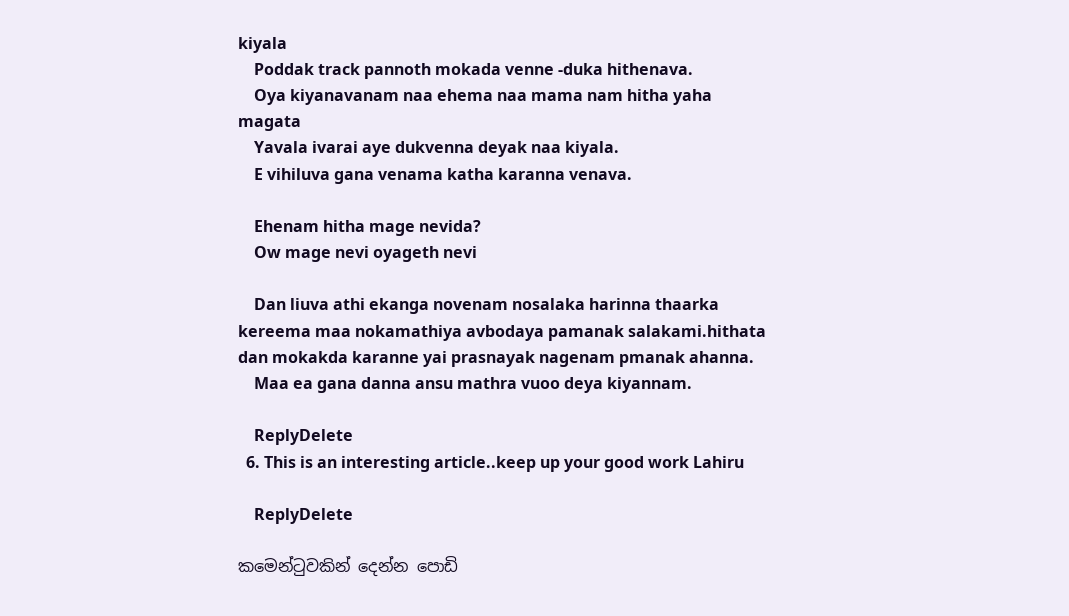kiyala
    Poddak track pannoth mokada venne -duka hithenava.
    Oya kiyanavanam naa ehema naa mama nam hitha yaha magata
    Yavala ivarai aye dukvenna deyak naa kiyala.
    E vihiluva gana venama katha karanna venava.

    Ehenam hitha mage nevida?
    Ow mage nevi oyageth nevi

    Dan liuva athi ekanga novenam nosalaka harinna thaarka kereema maa nokamathiya avbodaya pamanak salakami.hithata dan mokakda karanne yai prasnayak nagenam pmanak ahanna.
    Maa ea gana danna ansu mathra vuoo deya kiyannam.

    ReplyDelete
  6. This is an interesting article..keep up your good work Lahiru

    ReplyDelete

කමෙන්ටුවකින් දෙන්න පොඩි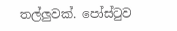තල්ලුවක්. පෝස්ටුව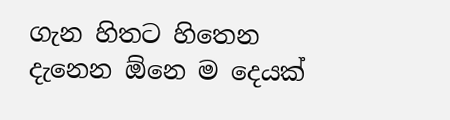ගැන හිතට හිතෙන දැනෙන ඕනෙ ම දෙයක්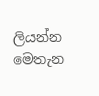ලියන්න මෙතැන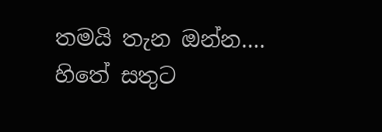තමයි තැන ඔන්න.... හිතේ සතුට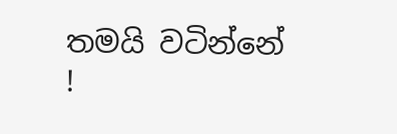තමයි වටින්නේ !